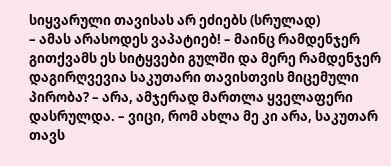სიყვარული თავისას არ ეძიებს (სრულად)
– ამას არასოდეს ვაპატიებ! – მაინც რამდენჯერ გითქვამს ეს სიტყვები გულში და მერე რამდენჯერ დაგირღვევია საკუთარი თავისთვის მიცემული პირობა? – არა, ამჯერად მართლა ყველაფერი დასრულდა. – ვიცი, რომ ახლა მე კი არა, საკუთარ თავს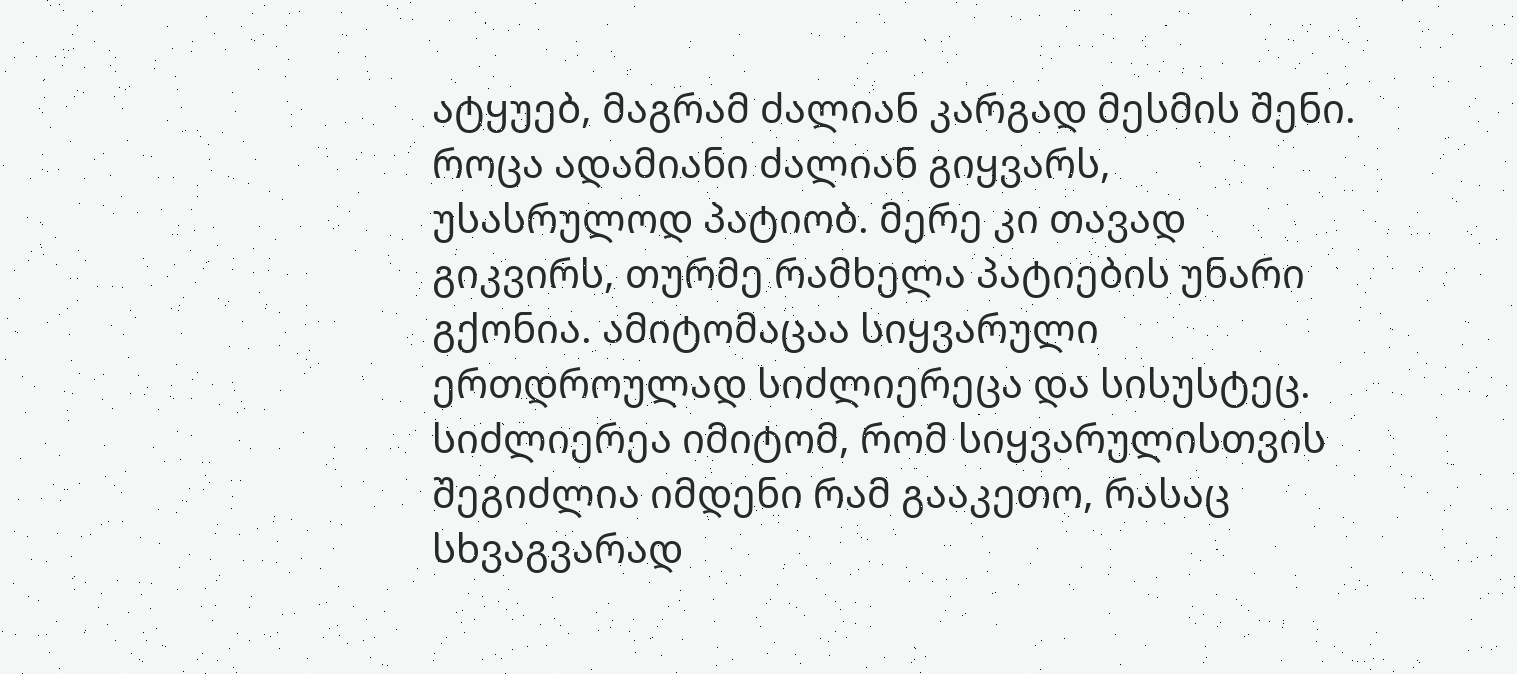ატყუებ, მაგრამ ძალიან კარგად მესმის შენი. როცა ადამიანი ძალიან გიყვარს, უსასრულოდ პატიობ. მერე კი თავად გიკვირს, თურმე რამხელა პატიების უნარი გქონია. ამიტომაცაა სიყვარული ერთდროულად სიძლიერეცა და სისუსტეც. სიძლიერეა იმიტომ, რომ სიყვარულისთვის შეგიძლია იმდენი რამ გააკეთო, რასაც სხვაგვარად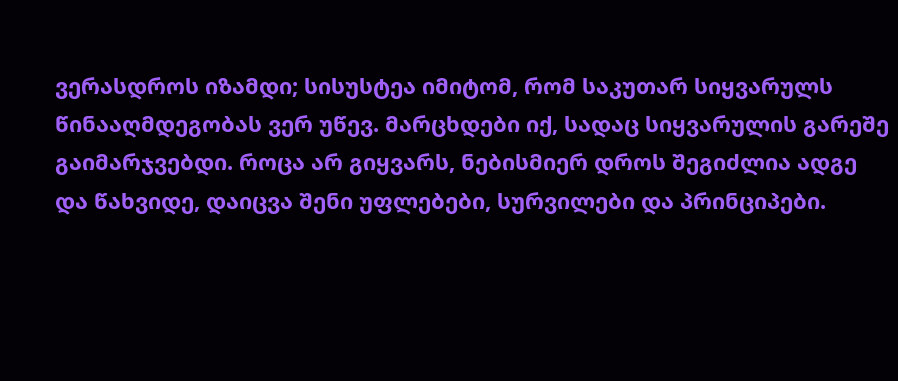ვერასდროს იზამდი; სისუსტეა იმიტომ, რომ საკუთარ სიყვარულს წინააღმდეგობას ვერ უწევ. მარცხდები იქ, სადაც სიყვარულის გარეშე გაიმარჯვებდი. როცა არ გიყვარს, ნებისმიერ დროს შეგიძლია ადგე და წახვიდე, დაიცვა შენი უფლებები, სურვილები და პრინციპები.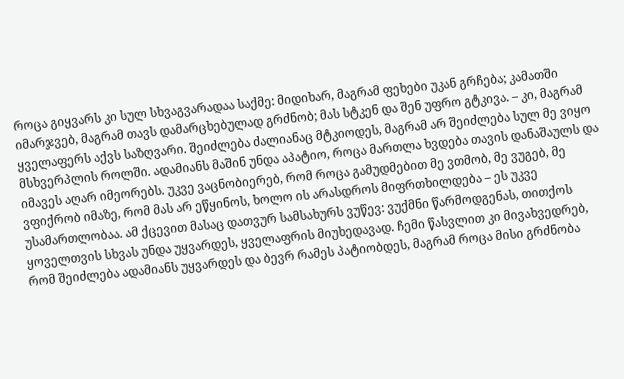როცა გიყვარს კი სულ სხვაგვარადაა საქმე: მიდიხარ, მაგრამ ფეხები უკან გრჩება; კამათში იმარჯვებ, მაგრამ თავს დამარცხებულად გრძნობ; მას სტკენ და შენ უფრო გტკივა. – კი, მაგრამ ყველაფერს აქვს საზღვარი. შეიძლება ძალიანაც მტკიოდეს, მაგრამ არ შეიძლება სულ მე ვიყო მსხვერპლის როლში. ადამიანს მაშინ უნდა აპატიო, როცა მართლა ხვდება თავის დანაშაულს და იმავეს აღარ იმეორებს. უკვე ვაცნობიერებ, რომ როცა გამუდმებით მე ვთმობ, მე ვუგებ, მე ვფიქრობ იმაზე, რომ მას არ ეწყინოს, ხოლო ის არასდროს მიფრთხილდება – ეს უკვე უსამართლობაა. ამ ქცევით მასაც დათვურ სამსახურს ვუწევ: ვუქმნი წარმოდგენას, თითქოს ყოველთვის სხვას უნდა უყვარდეს, ყველაფრის მიუხედავად. ჩემი წასვლით კი მივახვედრებ, რომ შეიძლება ადამიანს უყვარდეს და ბევრ რამეს პატიობდეს, მაგრამ როცა მისი გრძნობა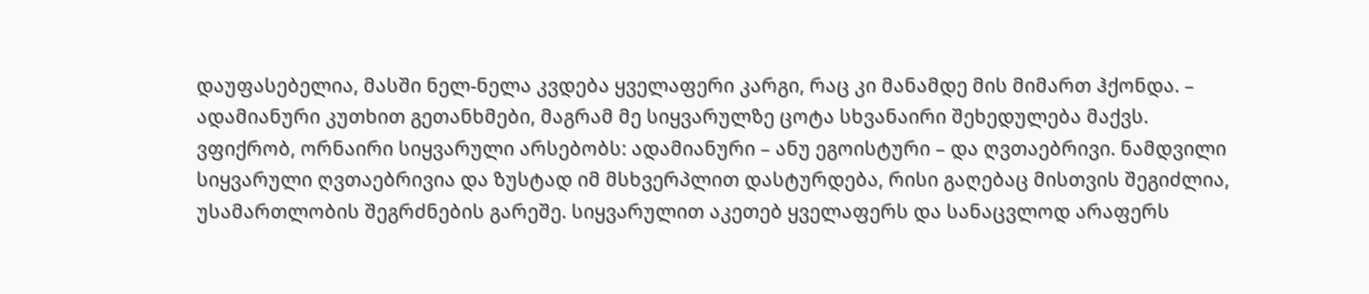დაუფასებელია, მასში ნელ-ნელა კვდება ყველაფერი კარგი, რაც კი მანამდე მის მიმართ ჰქონდა. – ადამიანური კუთხით გეთანხმები, მაგრამ მე სიყვარულზე ცოტა სხვანაირი შეხედულება მაქვს. ვფიქრობ, ორნაირი სიყვარული არსებობს: ადამიანური – ანუ ეგოისტური – და ღვთაებრივი. ნამდვილი სიყვარული ღვთაებრივია და ზუსტად იმ მსხვერპლით დასტურდება, რისი გაღებაც მისთვის შეგიძლია, უსამართლობის შეგრძნების გარეშე. სიყვარულით აკეთებ ყველაფერს და სანაცვლოდ არაფერს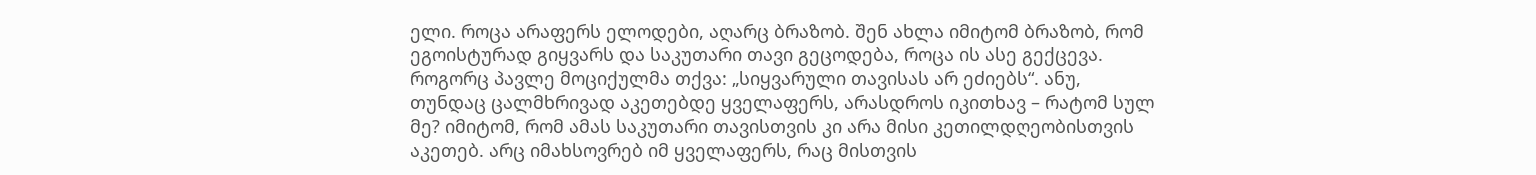ელი. როცა არაფერს ელოდები, აღარც ბრაზობ. შენ ახლა იმიტომ ბრაზობ, რომ ეგოისტურად გიყვარს და საკუთარი თავი გეცოდება, როცა ის ასე გექცევა. როგორც პავლე მოციქულმა თქვა: „სიყვარული თავისას არ ეძიებს“. ანუ, თუნდაც ცალმხრივად აკეთებდე ყველაფერს, არასდროს იკითხავ – რატომ სულ მე? იმიტომ, რომ ამას საკუთარი თავისთვის კი არა მისი კეთილდღეობისთვის აკეთებ. არც იმახსოვრებ იმ ყველაფერს, რაც მისთვის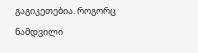გაგიკეთებია. როგორც ნამდვილი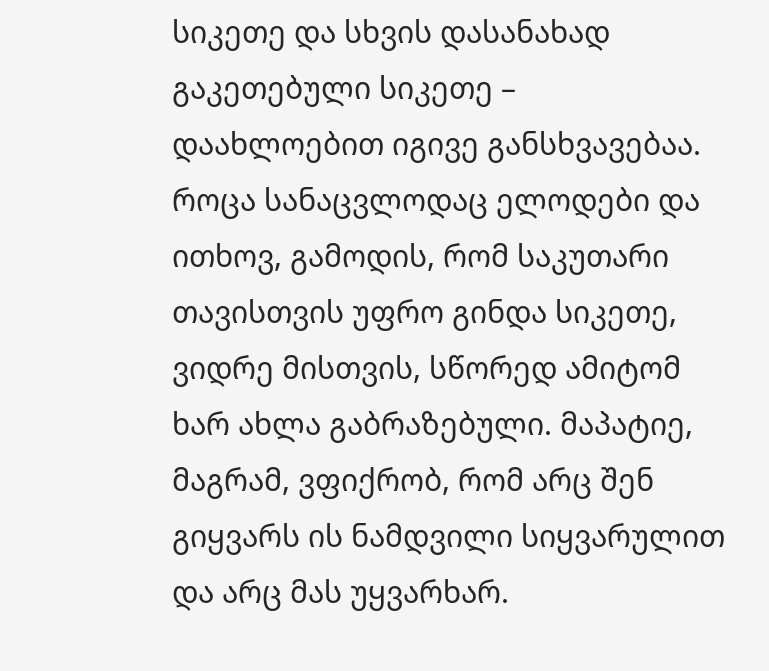სიკეთე და სხვის დასანახად გაკეთებული სიკეთე – დაახლოებით იგივე განსხვავებაა. როცა სანაცვლოდაც ელოდები და ითხოვ, გამოდის, რომ საკუთარი თავისთვის უფრო გინდა სიკეთე, ვიდრე მისთვის, სწორედ ამიტომ ხარ ახლა გაბრაზებული. მაპატიე, მაგრამ, ვფიქრობ, რომ არც შენ გიყვარს ის ნამდვილი სიყვარულით და არც მას უყვარხარ.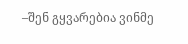–შენ გყვარებია ვინმე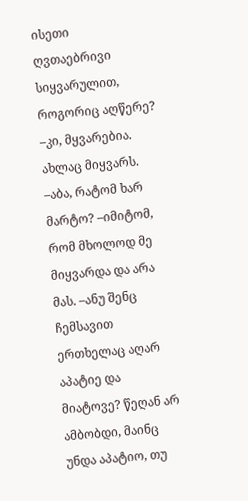ისეთი ღვთაებრივი სიყვარულით, როგორიც აღწერე? –კი, მყვარებია. ახლაც მიყვარს. –აბა, რატომ ხარ მარტო? –იმიტომ, რომ მხოლოდ მე მიყვარდა და არა მას. –ანუ შენც ჩემსავით ერთხელაც აღარ აპატიე და მიატოვე? წეღან არ ამბობდი, მაინც უნდა აპატიო, თუ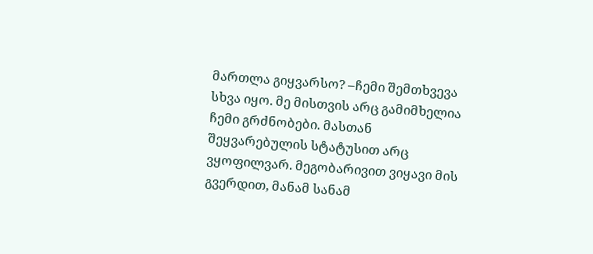მართლა გიყვარსო? –ჩემი შემთხვევა სხვა იყო. მე მისთვის არც გამიმხელია ჩემი გრძნობები. მასთან შეყვარებულის სტატუსით არც ვყოფილვარ. მეგობარივით ვიყავი მის გვერდით, მანამ სანამ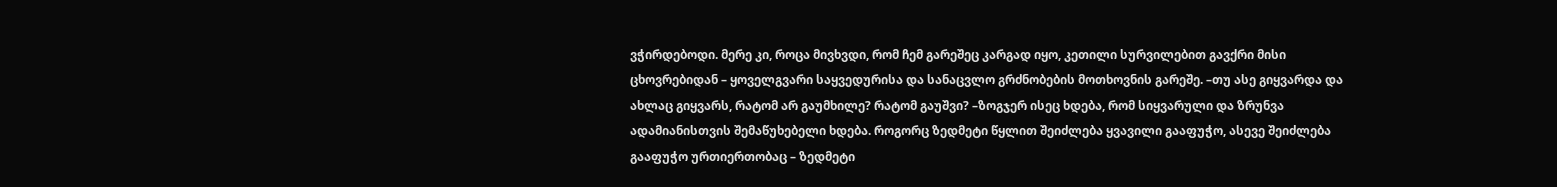ვჭირდებოდი. მერე კი, როცა მივხვდი, რომ ჩემ გარეშეც კარგად იყო, კეთილი სურვილებით გავქრი მისი ცხოვრებიდან – ყოველგვარი საყვედურისა და სანაცვლო გრძნობების მოთხოვნის გარეშე. –თუ ასე გიყვარდა და ახლაც გიყვარს, რატომ არ გაუმხილე? რატომ გაუშვი? –ზოგჯერ ისეც ხდება, რომ სიყვარული და ზრუნვა ადამიანისთვის შემაწუხებელი ხდება. როგორც ზედმეტი წყლით შეიძლება ყვავილი გააფუჭო, ასევე შეიძლება გააფუჭო ურთიერთობაც – ზედმეტი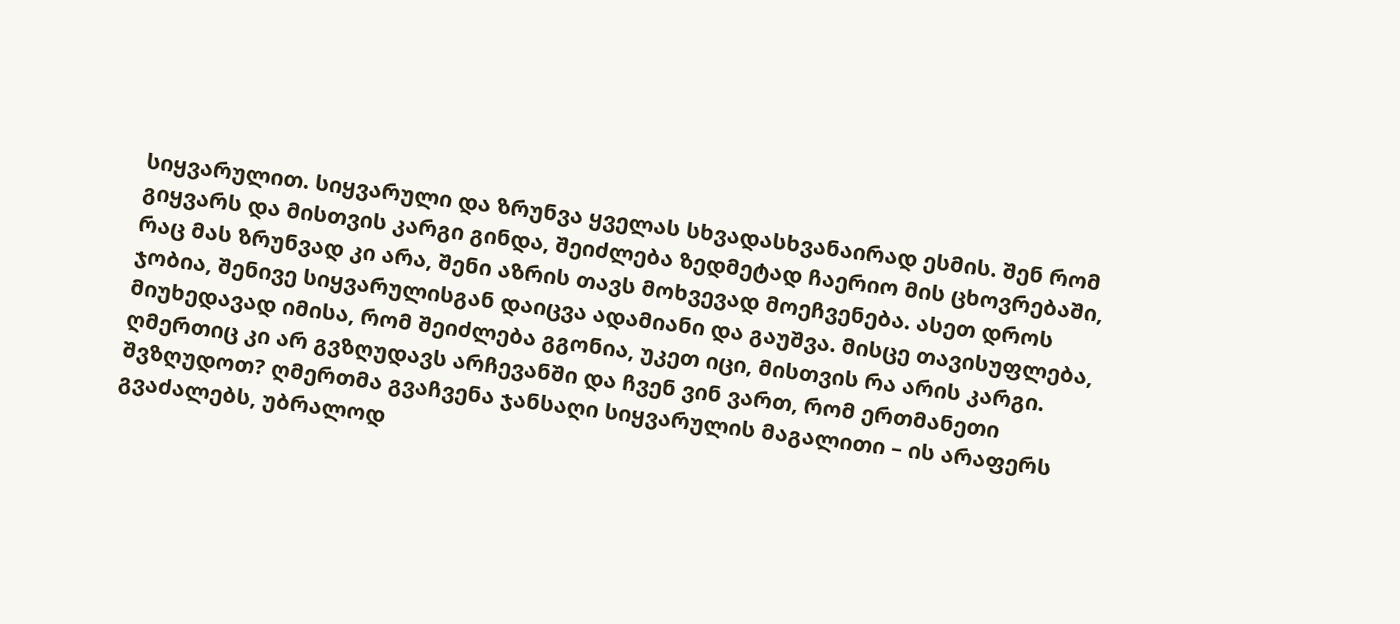სიყვარულით. სიყვარული და ზრუნვა ყველას სხვადასხვანაირად ესმის. შენ რომ გიყვარს და მისთვის კარგი გინდა, შეიძლება ზედმეტად ჩაერიო მის ცხოვრებაში, რაც მას ზრუნვად კი არა, შენი აზრის თავს მოხვევად მოეჩვენება. ასეთ დროს ჯობია, შენივე სიყვარულისგან დაიცვა ადამიანი და გაუშვა. მისცე თავისუფლება, მიუხედავად იმისა, რომ შეიძლება გგონია, უკეთ იცი, მისთვის რა არის კარგი. ღმერთიც კი არ გვზღუდავს არჩევანში და ჩვენ ვინ ვართ, რომ ერთმანეთი შვზღუდოთ? ღმერთმა გვაჩვენა ჯანსაღი სიყვარულის მაგალითი – ის არაფერს გვაძალებს, უბრალოდ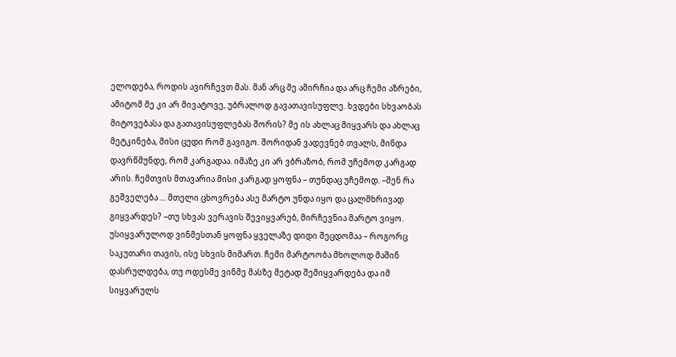ელოდება, როდის ავირჩევთ მას. მან არც მე ამირჩია და არც ჩემი აზრები, ამიტომ მე კი არ მივატოვე, უბრალოდ გავათავისუფლე. ხვდები სხვაობას მიტოვებასა და გათავისუფლებას შორის? მე ის ახლაც მიყვარს და ახლაც მეტკინება, მისი ცუდი რომ გავიგო. შორიდან ვადევნებ თვალს, მინდა დავრწმუნდე, რომ კარგადაა. იმაზე კი არ ვბრაზობ, რომ უჩემოდ კარგად არის. ჩემთვის მთავარია მისი კარგად ყოფნა – თუნდაც უჩემოდ. –შენ რა გეშველება ... მთელი ცხოვრება ასე მარტო უნდა იყო და ცალმხრივად გიყვარდეს? –თუ სხვას ვერავის შევიყვარებ, მირჩევნია მარტო ვიყო. უსიყვარულოდ ვინმესთან ყოფნა ყველაზე დიდი შეცდომაა – როგორც საკუთარი თავის, ისე სხვის მიმართ. ჩემი მარტოობა მხოლოდ მაშინ დასრულდება, თუ ოდესმე ვინმე მასზე მეტად შემიყვარდება და იმ სიყვარულს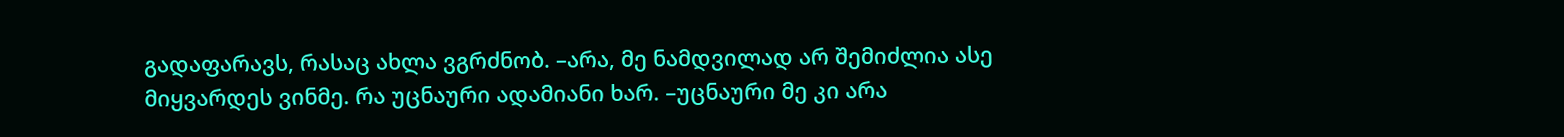გადაფარავს, რასაც ახლა ვგრძნობ. –არა, მე ნამდვილად არ შემიძლია ასე მიყვარდეს ვინმე. რა უცნაური ადამიანი ხარ. –უცნაური მე კი არა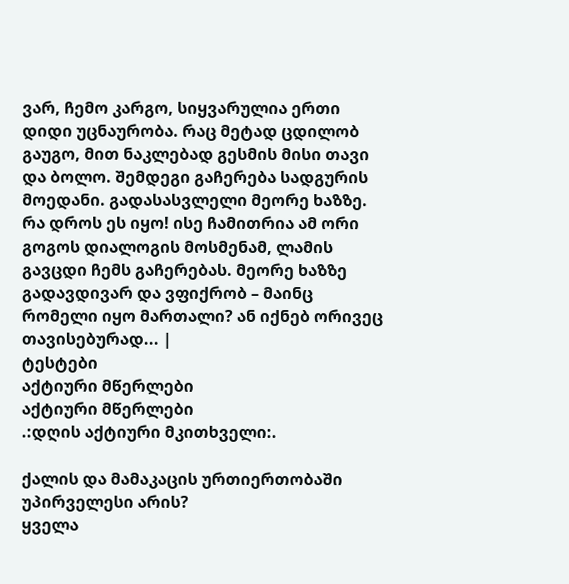ვარ, ჩემო კარგო, სიყვარულია ერთი დიდი უცნაურობა. რაც მეტად ცდილობ გაუგო, მით ნაკლებად გესმის მისი თავი და ბოლო. შემდეგი გაჩერება სადგურის მოედანი. გადასასვლელი მეორე ხაზზე. რა დროს ეს იყო! ისე ჩამითრია ამ ორი გოგოს დიალოგის მოსმენამ, ლამის გავცდი ჩემს გაჩერებას. მეორე ხაზზე გადავდივარ და ვფიქრობ – მაინც რომელი იყო მართალი? ან იქნებ ორივეც თავისებურად... |
ტესტები
აქტიური მწერლები
აქტიური მწერლები
.:დღის აქტიური მკითხველი:.

ქალის და მამაკაცის ურთიერთობაში უპირველესი არის?
ყველა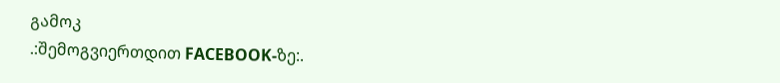გამოკ
.:შემოგვიერთდით FACEBOOK-ზე:.